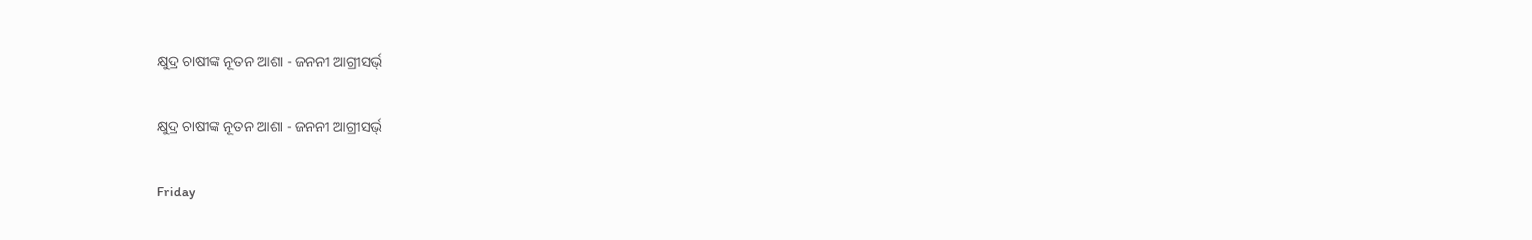କ୍ଷୁଦ୍ର ଚାଷୀଙ୍କ ନୂତନ ଆଶା - ଜନନୀ ଆଗ୍ରୀସର୍ଭ୍

କ୍ଷୁଦ୍ର ଚାଷୀଙ୍କ ନୂତନ ଆଶା - ଜନନୀ ଆଗ୍ରୀସର୍ଭ୍

Friday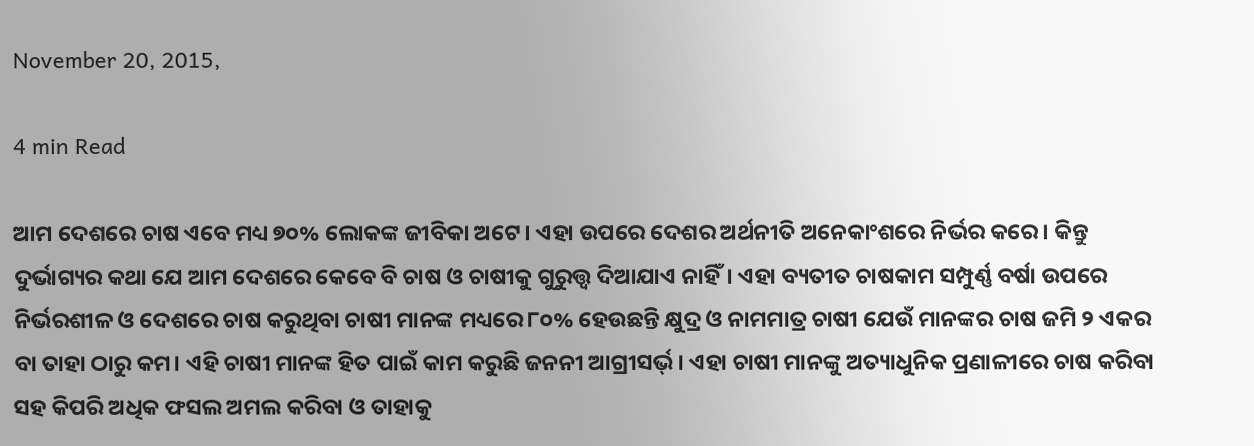November 20, 2015,

4 min Read

ଆମ ଦେଶରେ ଚାଷ ଏବେ ମଧ୍ୟ ୭୦% ଲୋକଙ୍କ ଜୀବିକା ଅଟେ। ଏହା ଉପରେ ଦେଶର ଅର୍ଥନୀତି ଅନେକାଂଶରେ ନିର୍ଭର କରେ। କିନ୍ତୁ ଦୁର୍ଭାଗ୍ୟର କଥା ଯେ ଆମ ଦେଶରେ କେବେ ବି ଚାଷ ଓ ଚାଷୀକୁ ଗୁରୁତ୍ତ୍ଵ ଦିଆଯାଏ ନାହିଁ। ଏହା ବ୍ୟତୀତ ଚାଷକାମ ସମ୍ପୁର୍ଣ୍ଣ ବର୍ଷା ଉପରେ ନିର୍ଭରଶୀଳ ଓ ଦେଶରେ ଚାଷ କରୁଥିବା ଚାଷୀ ମାନଙ୍କ ମଧ୍ୟରେ ୮୦% ହେଉଛନ୍ତି କ୍ଷୁଦ୍ର ଓ ନାମମାତ୍ର ଚାଷୀ ଯେଉଁ ମାନଙ୍କର ଚାଷ ଜମି ୨ ଏକର ବା ତାହା ଠାରୁ କମ। ଏହି ଚାଷୀ ମାନଙ୍କ ହିତ ପାଇଁ କାମ କରୁଛି ଜନନୀ ଆଗ୍ରୀସର୍ଭ୍। ଏହା ଚାଷୀ ମାନଙ୍କୁ ଅତ୍ୟାଧୁନିକ ପ୍ରଣାଳୀରେ ଚାଷ କରିବା ସହ କିପରି ଅଧିକ ଫସଲ ଅମଲ କରିବା ଓ ତାହାକୁ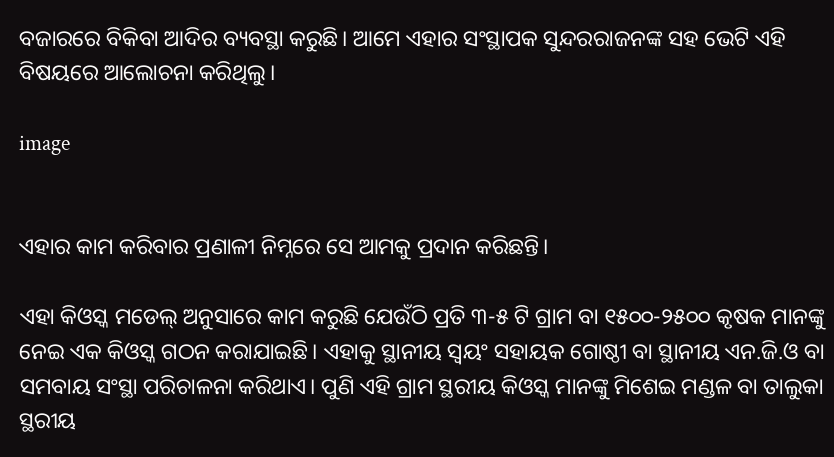ବଜାରରେ ବିକିବା ଆଦିର ବ୍ୟବସ୍ଥା କରୁଛି। ଆମେ ଏହାର ସଂସ୍ଥାପକ ସୁନ୍ଦରରାଜନଙ୍କ ସହ ଭେଟି ଏହି ବିଷୟରେ ଆଲୋଚନା କରିଥିଲୁ।

image


ଏହାର କାମ କରିବାର ପ୍ରଣାଳୀ ନିମ୍ନରେ ସେ ଆମକୁ ପ୍ରଦାନ କରିଛନ୍ତି।

ଏହା କିଓସ୍କ ମଡେଲ୍ ଅନୁସାରେ କାମ କରୁଛି ଯେଉଁଠି ପ୍ରତି ୩-୫ ଟି ଗ୍ରାମ ବା ୧୫୦୦-୨୫୦୦ କୃଷକ ମାନଙ୍କୁ ନେଇ ଏକ କିଓସ୍କ ଗଠନ କରାଯାଇଛି। ଏହାକୁ ସ୍ଥାନୀୟ ସ୍ଵୟଂ ସହାୟକ ଗୋଷ୍ଠୀ ବା ସ୍ଥାନୀୟ ଏନ.ଜି.ଓ ବା ସମବାୟ ସଂସ୍ଥା ପରିଚାଳନା କରିଥାଏ। ପୁଣି ଏହି ଗ୍ରାମ ସ୍ଥରୀୟ କିଓସ୍କ ମାନଙ୍କୁ ମିଶେଇ ମଣ୍ଡଳ ବା ତାଲୁକା ସ୍ଥରୀୟ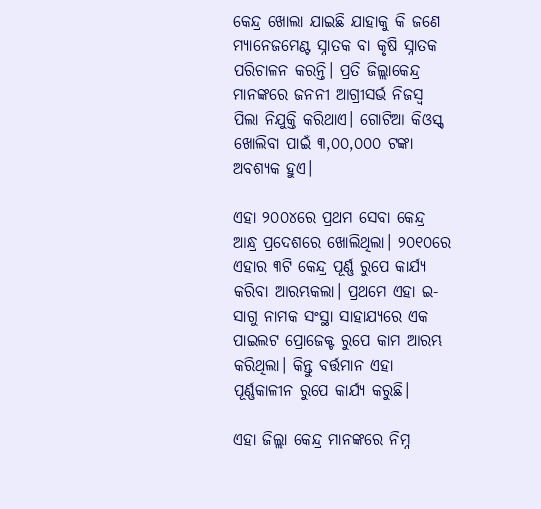କେନ୍ଦ୍ର ଖୋଲା ଯାଇଛି ଯାହାକୁ କି ଜଣେ ମ୍ୟାନେଜମେଣ୍ଟ ସ୍ନାତକ ବା କୃଷି ସ୍ନାତକ ପରିଚାଳନ କରନ୍ତି। ପ୍ରତି ଜିଲ୍ଲାକେନ୍ଦ୍ର ମାନଙ୍କରେ ଜନନୀ ଆଗ୍ରୀସର୍ଭ ନିଜସ୍ଵ ପିଲା ନିଯୁକ୍ତି କରିଥାଏ। ଗୋଟିଆ କିଓସ୍କ୍ ଖୋଲିବା ପାଇଁ ୩,୦୦,୦୦୦ ଟଙ୍କା ଅବଶ୍ୟକ ହୁଏ।

ଏହା ୨୦୦୪ରେ ପ୍ରଥମ ସେବା କେନ୍ଦ୍ର ଆନ୍ଧ୍ର ପ୍ରଦେଶରେ ଖୋଲିଥିଲା। ୨୦୧୦ରେ ଏହାର ୩ଟି କେନ୍ଦ୍ର ପୂର୍ଣ୍ଣ ରୁପେ କାର୍ଯ୍ୟ କରିବା ଆରମ୍ଭକଲା। ପ୍ରଥମେ ଏହା ଇ-ସାଗୁ ନାମକ ସଂସ୍ଥା ସାହାଯ୍ୟରେ ଏକ ପାଇଲଟ ପ୍ରୋଜେକ୍ଟ ରୁପେ କାମ ଆରମ୍ଭ କରିଥିଲା। କିନ୍ତୁ ବର୍ତ୍ତମାନ ଏହା ପୂର୍ଣ୍ଣକାଳୀନ ରୁପେ କାର୍ଯ୍ୟ କରୁଛି।

ଏହା ଜିଲ୍ଲା କେନ୍ଦ୍ର ମାନଙ୍କରେ ନିମ୍ନ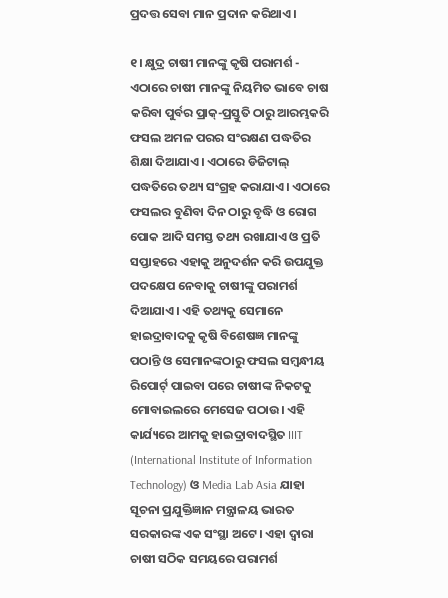ପ୍ରଦତ୍ତ ସେବା ମାନ ପ୍ରଦାନ କରିଥାଏ।

୧। କ୍ଷୁଦ୍ର ଚାଷୀ ମାନଙ୍କୁ କୃଷି ପରାମର୍ଶ - ଏଠାରେ ଚାଷୀ ମାନଙ୍କୁ ନିୟମିତ ଭାବେ ଚାଷ କରିବା ପୁର୍ବର ପ୍ରାକ୍-ପ୍ରସ୍ତୁତି ଠାରୁ ଆରମ୍ଭକରି ଫସଲ ଅମଳ ପରର ସଂରକ୍ଷଣ ପଦ୍ଧତିର ଶିକ୍ଷା ଦିଆଯାଏ। ଏଠାରେ ଡିଜିଟାଲ୍ ପଦ୍ଧତିରେ ତଥ୍ୟ ସଂଗ୍ରହ କରାଯାଏ। ଏଠାରେ ଫସଲର ବୁଣିବା ଦିନ ଠାରୁ ବୃଦ୍ଧି ଓ ରୋଗ ପୋକ ଆଦି ସମସ୍ତ ତଥ୍ୟ ରଖାଯାଏ ଓ ପ୍ରତି ସପ୍ତାହରେ ଏହାକୁ ଅନୁଦର୍ଶନ କରି ଉପଯୁକ୍ତ ପଦକ୍ଷେପ ନେବାକୁ ଚାଷୀଙ୍କୁ ପରାମର୍ଶ ଦିଆଯାଏ। ଏହି ତଥ୍ୟକୁ ସେମାନେ ହାଇଦ୍ରାବାଦକୁ କୃଷି ବିଶେଷଜ୍ଞ ମାନଙ୍କୁ ପଠାନ୍ତି ଓ ସେମାନଙ୍କଠାରୁ ଫସଲ ସମ୍ବନ୍ଧୀୟ ରିପୋର୍ଟ୍ ପାଇବା ପରେ ଚାଷୀଙ୍କ ନିକଟକୁ ମୋବାଇଲରେ ମେସେଜ ପଠାଉ। ଏହି କାର୍ଯ୍ୟରେ ଆମକୁ ହାଇଦ୍ରାବାଦସ୍ଥିତ IIIT (International Institute of Information Technology) ଓ Media Lab Asia ଯାହା ସୂଚନା ପ୍ରଯୁକ୍ତିଜ୍ଞାନ ମନ୍ତ୍ରାଳୟ ଭାରତ ସରକାରଙ୍କ ଏକ ସଂସ୍ଥା ଅଟେ। ଏହା ଦ୍ଵାରା ଚାଷୀ ସଠିକ ସମୟରେ ପରାମର୍ଶ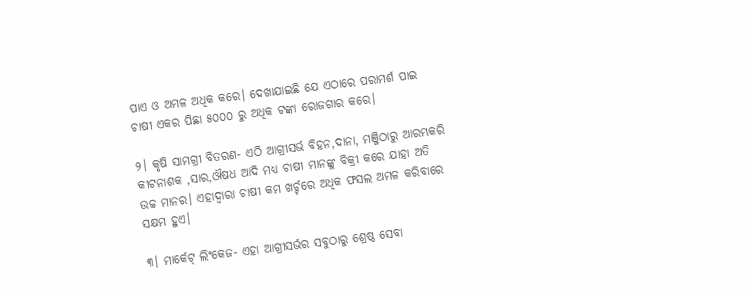ପାଏ ଓ ଅମଳ ଅଧିକ କରେ। ଦେଖାଯାଇଛି ଯେ ଏଠାରେ ପରାମର୍ଶ ପାଇ ଚାଷୀ ଏକର ପିଛା ୫୦୦୦ ରୁ ଅଧିକ ଟଙ୍କା ରୋଜଗାର କରେ।

୨। କୃଷି ସାମଗ୍ରୀ ବିତରଣ- ଏଠି ଆଗ୍ରୀସର୍ଭ ବିହନ,ଦାନା, ମଞ୍ଜିଠାରୁ ଆରମ୍ଭକରି କୀଟନାଶକ ,ସାର,ଔଷଧ ଆଦି ମଧ୍ୟ ଚାଷୀ ମାନଙ୍କୁ ବିକ୍ରୀ କରେ ଯାହା ଅତି ଉଚ୍ଚ ମାନର। ଏହାଦ୍ଵାରା ଚାଷୀ କମ ଖର୍ଚ୍ଚରେ ଅଧିକ ଫସଲ ଅମଳ କରିବାରେ ସକ୍ଷମ ହୁଏ।

୩। ମାର୍କେଟ୍ ଲିଂକେଜ- ଏହା ଆଗ୍ରୀସର୍ଭର ସବୁଠାରୁ ଶ୍ରେଷ୍ଠ ସେବା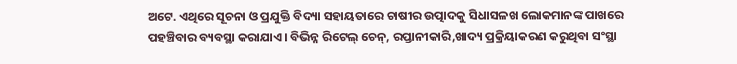ଅଟେ. ଏଥିରେ ସୂଚନା ଓ ପ୍ରଯୁକ୍ତି ବିଦ୍ୟା ସହାୟତାରେ ଚାଷୀର ଉତ୍ପାଦକୁ ସିଧାସଳଖ ଲୋକମାନଙ୍କ ପାଖରେ ପହଞ୍ଚିବାର ବ୍ୟବସ୍ଥା କରାଯାଏ। ବିଭିନ୍ନ ରିଟେଲ୍ ଚେନ୍, ରପ୍ତାନୀକାରି,ଖାଦ୍ୟ ପ୍ରକ୍ରିୟାକରଣ କରୁଥିବା ସଂସ୍ଥା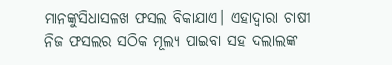ମାନଙ୍କୁସିଧାସଳଖ ଫସଲ ବିକାଯାଏ। ଏହାଦ୍ଵାରା ଚାଷୀ ନିଜ ଫସଲର ସଠିକ ମୂଲ୍ୟ ପାଇବା ସହ ଦଲାଲଙ୍କ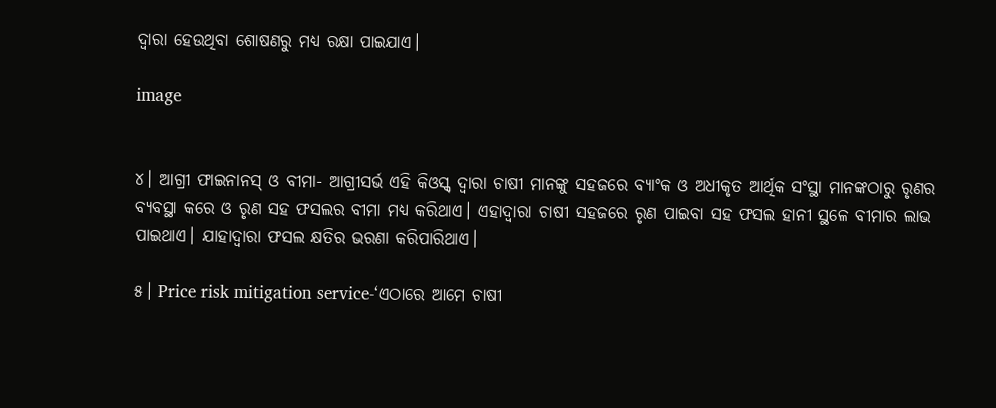ଦ୍ଵାରା ହେଉଥିବା ଶୋଷଣରୁ ମଧ୍ୟ ରକ୍ଷା ପାଇଯାଏ।

image


୪। ଆଗ୍ରୀ ଫାଇନାନସ୍ ଓ ବୀମା- ଆଗ୍ରୀସର୍ଭ ଏହି କିଓସ୍କ୍ ଦ୍ଵାରା ଚାଷୀ ମାନଙ୍କୁ ସହଜରେ ବ୍ୟାଂକ ଓ ଅଧୀକୃତ ଆର୍ଥିକ ସଂସ୍ଥା ମାନଙ୍କଠାରୁ ରୃଣର ବ୍ୟବସ୍ଥା କରେ ଓ ରୃଣ ସହ ଫସଲର ବୀମା ମଧ୍ୟ କରିଥାଏ। ଏହାଦ୍ଵାରା ଚାଷୀ ସହଜରେ ରୃଣ ପାଇବା ସହ ଫସଲ ହାନୀ ସ୍ଥଳେ ବୀମାର ଲାଭ ପାଇଥାଏ। ଯାହାଦ୍ଵାରା ଫସଲ କ୍ଷତିର ଭରଣା କରିପାରିଥାଏ।

୫। Price risk mitigation service-‘ଏଠାରେ ଆମେ ଚାଷୀ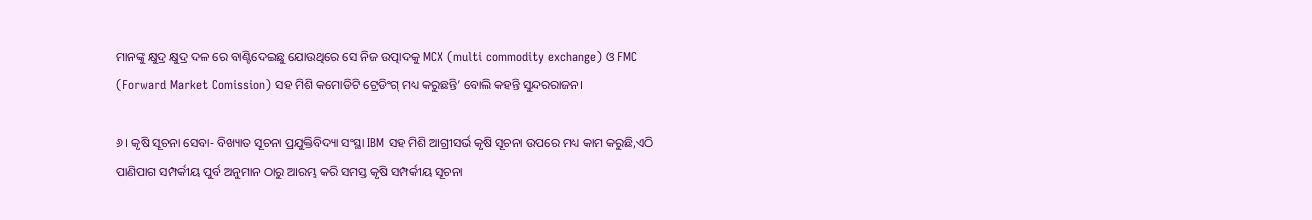ମାନଙ୍କୁ କ୍ଷୁଦ୍ର କ୍ଷୁଦ୍ର ଦଳ ରେ ବାଣ୍ଟିଦେଇଛୁ ଯୋଉଥିରେ ସେ ନିଜ ଉତ୍ପାଦକୁ MCX (multi commodity exchange) ଓ FMC (Forward Market Comission) ସହ ମିଶି କମୋଡିଟି ଟ୍ରେଡିଂଗ୍ ମଧ୍ୟ କରୁଛନ୍ତି’ ବୋଲି କହନ୍ତି ସୁନ୍ଦରରାଜନ।

୬। କୃଷି ସୂଚନା ସେବା- ବିଖ୍ୟାତ ସୂଚନା ପ୍ରଯୁକ୍ତିବିଦ୍ୟା ସଂସ୍ଥା IBM ସହ ମିଶି ଆଗ୍ରୀସର୍ଭ କୃଷି ସୂଚନା ଉପରେ ମଧ୍ୟ କାମ କରୁଛି,ଏଠି ପାଣିପାଗ ସମ୍ପର୍କୀୟ ପୁର୍ବ ଅନୁମାନ ଠାରୁ ଆରମ୍ଭ କରି ସମସ୍ତ କୃଷି ସମ୍ପର୍କୀୟ ସୂଚନା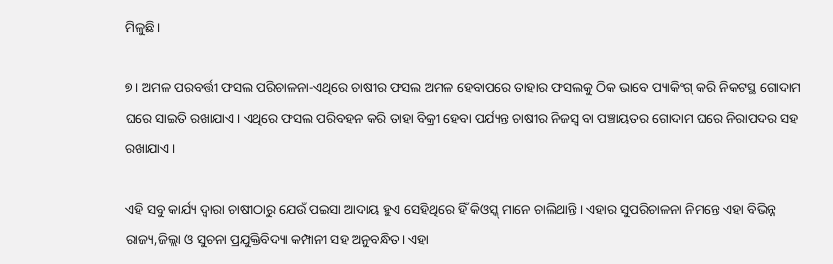ମିଳୁଛି।

୭। ଅମଳ ପରବର୍ତ୍ତୀ ଫସଲ ପରିଚାଳନା-ଏଥିରେ ଚାଷୀର ଫସଲ ଅମଳ ହେବାପରେ ତାହାର ଫସଲକୁ ଠିକ ଭାବେ ପ୍ୟାକିଂଗ୍ କରି ନିକଟସ୍ଥ ଗୋଦାମ ଘରେ ସାଇତି ରଖାଯାଏ। ଏଥିରେ ଫସଲ ପରିବହନ କରି ତାହା ବିକ୍ରୀ ହେବା ପର୍ଯ୍ୟନ୍ତ ଚାଷୀର ନିଜସ୍ଵ ବା ପଞ୍ଚାୟତର ଗୋଦାମ ଘରେ ନିରାପଦର ସହ ରଖାଯାଏ।

ଏହି ସବୁ କାର୍ଯ୍ୟ ଦ୍ଵାରା ଚାଷୀଠାରୁ ଯେଉଁ ପଇସା ଆଦାୟ ହୁଏ ସେହିଥିରେ ହିଁ କିଓସ୍କ୍ ମାନେ ଚାଲିଥାନ୍ତି। ଏହାର ସୁପରିଚାଳନା ନିମନ୍ତେ ଏହା ବିଭିନ୍ନ ରାଜ୍ୟ,ଜିଲ୍ଲା ଓ ସୁଚନା ପ୍ରଯୁକ୍ତିବିଦ୍ୟା କମ୍ପାନୀ ସହ ଅନୁବନ୍ଧିତ। ଏହା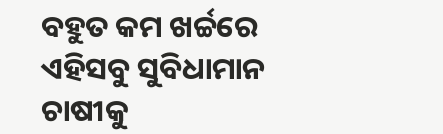ବହୁତ କମ ଖର୍ଚ୍ଚରେ ଏହିସବୁ ସୁବିଧାମାନ ଚାଷୀକୁ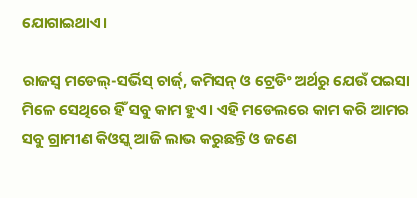ଯୋଗାଇଥାଏ।

ରାଜସ୍ଵ ମଡେଲ୍-ସର୍ଭିସ୍ ଚାର୍ଜ୍, କମିସନ୍ ଓ ଟ୍ରେଡିଂ ଅର୍ଥରୁ ଯେଉଁ ପଇସା ମିଳେ ସେଥିରେ ହିଁ ସବୁ କାମ ହୁଏ। ଏହି ମଡେଲରେ କାମ କରି ଆମର ସବୁ ଗ୍ରାମୀଣ କିଓସ୍କ୍ ଆଜି ଲାଭ କରୁଛନ୍ତି ଓ ଜଣେ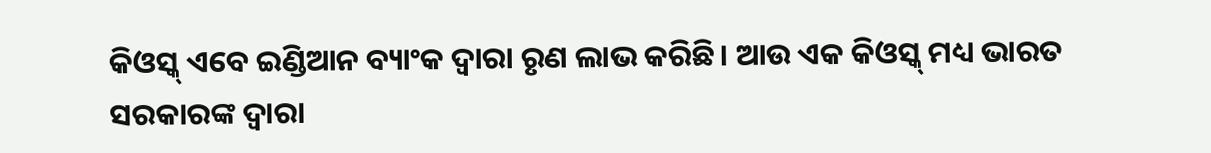କିଓସ୍କ୍ ଏବେ ଇଣ୍ଡିଆନ ବ୍ୟାଂକ ଦ୍ଵାରା ରୃଣ ଲାଭ କରିଛି। ଆଉ ଏକ କିଓସ୍କ୍ ମଧ୍ୟ ଭାରତ ସରକାରଙ୍କ ଦ୍ଵାରା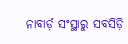ନାବାର୍ଡ଼ ସଂସ୍ଥାରୁ ସବସିଡ଼ି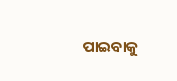ପାଇବାକୁ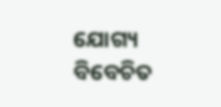ଯୋଗ୍ୟ ବିବେଚିତ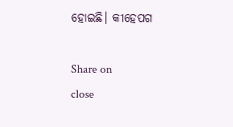ହୋଇଛି। କୀହେପଗ

Share on
close